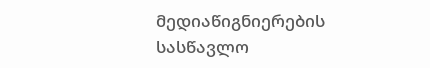მედიაწიგნიერების სასწავლო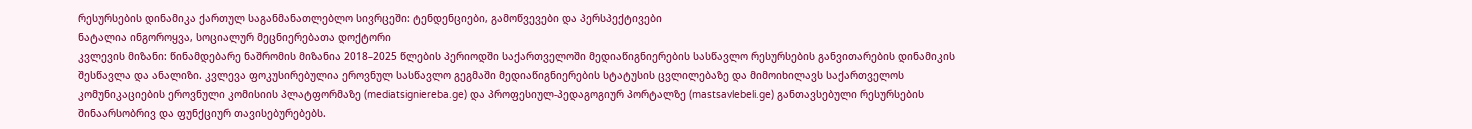რესურსების დინამიკა ქართულ საგანმანათლებლო სივრცეში: ტენდენციები, გამოწვევები და პერსპექტივები
ნატალია ინგოროყვა, სოციალურ მეცნიერებათა დოქტორი
კვლევის მიზანი: წინამდებარე ნაშრომის მიზანია 2018–2025 წლების პერიოდში საქართველოში მედიაწიგნიერების სასწავლო რესურსების განვითარების დინამიკის შესწავლა და ანალიზი. კვლევა ფოკუსირებულია ეროვნულ სასწავლო გეგმაში მედიაწიგნიერების სტატუსის ცვლილებაზე და მიმოიხილავს საქართველოს კომუნიკაციების ეროვნული კომისიის პლატფორმაზე (mediatsigniereba.ge) და პროფესიულ-პედაგოგიურ პორტალზე (mastsavlebeli.ge) განთავსებული რესურსების შინაარსობრივ და ფუნქციურ თავისებურებებს.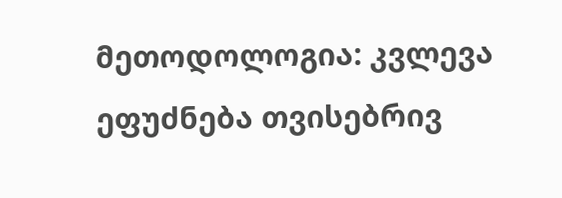მეთოდოლოგია: კვლევა ეფუძნება თვისებრივ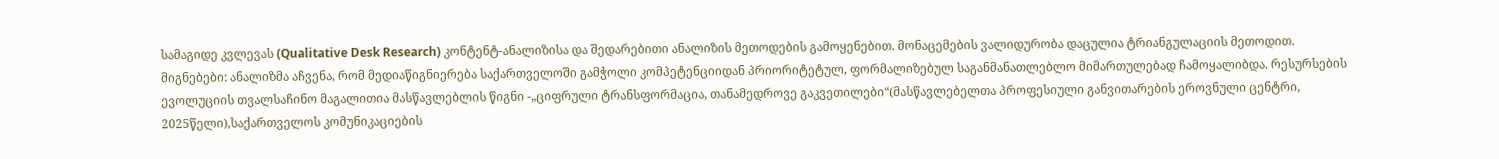სამაგიდე კვლევას (Qualitative Desk Research) კონტენტ-ანალიზისა და შედარებითი ანალიზის მეთოდების გამოყენებით. მონაცემების ვალიდურობა დაცულია ტრიანგულაციის მეთოდით.
მიგნებები: ანალიზმა აჩვენა, რომ მედიაწიგნიერება საქართველოში გამჭოლი კომპეტენციიდან პრიორიტეტულ, ფორმალიზებულ საგანმანათლებლო მიმართულებად ჩამოყალიბდა. რესურსების ევოლუციის თვალსაჩინო მაგალითია მასწავლებლის წიგნი -„ციფრული ტრანსფორმაცია, თანამედროვე გაკვეთილები“(მასწავლებელთა პროფესიული განვითარების ეროვნული ცენტრი, 2025წელი),საქართველოს კომუნიკაციების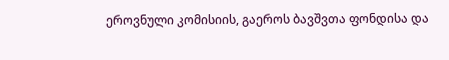ეროვნული კომისიის, გაეროს ბავშვთა ფონდისა და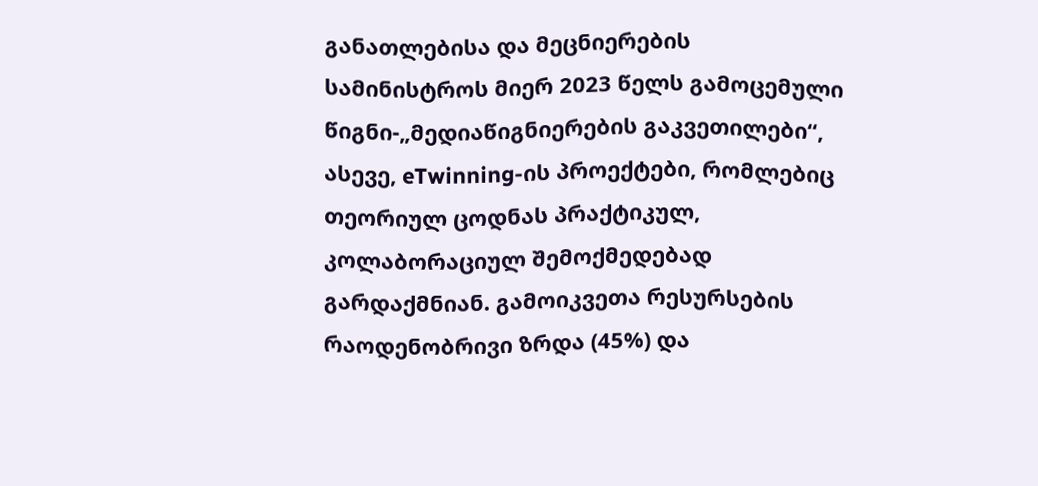განათლებისა და მეცნიერების სამინისტროს მიერ 2023 წელს გამოცემული წიგნი-„მედიაწიგნიერების გაკვეთილები“, ასევე, eTwinning-ის პროექტები, რომლებიც თეორიულ ცოდნას პრაქტიკულ, კოლაბორაციულ შემოქმედებად გარდაქმნიან. გამოიკვეთა რესურსების რაოდენობრივი ზრდა (45%) და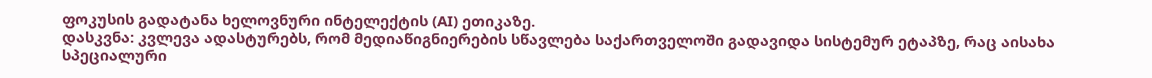ფოკუსის გადატანა ხელოვნური ინტელექტის (AI) ეთიკაზე.
დასკვნა: კვლევა ადასტურებს, რომ მედიაწიგნიერების სწავლება საქართველოში გადავიდა სისტემურ ეტაპზე, რაც აისახა სპეციალური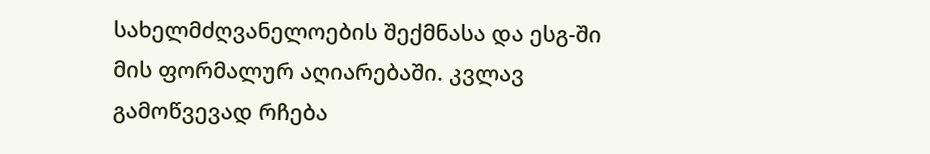სახელმძღვანელოების შექმნასა და ესგ-ში მის ფორმალურ აღიარებაში. კვლავ გამოწვევად რჩება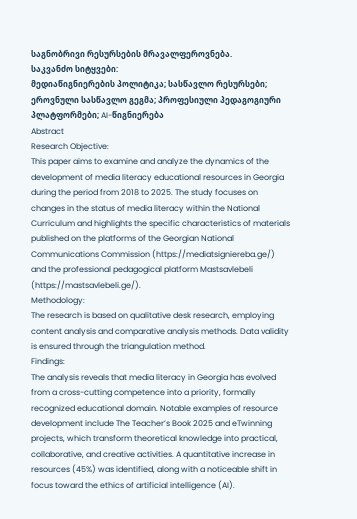საგნობრივი რესურსების მრავალფეროვნება.
საკვანძო სიტყვები:
მედიაწიგნიერების პოლიტიკა; სასწავლო რესურსები; ეროვნული სასწავლო გეგმა; პროფესიული პედაგოგიური პლატფორმები; AI-წიგნიერება
Abstract
Research Objective:
This paper aims to examine and analyze the dynamics of the development of media literacy educational resources in Georgia during the period from 2018 to 2025. The study focuses on changes in the status of media literacy within the National Curriculum and highlights the specific characteristics of materials published on the platforms of the Georgian National Communications Commission (https://mediatsigniereba.ge/) and the professional pedagogical platform Mastsavlebeli (https://mastsavlebeli.ge/).
Methodology:
The research is based on qualitative desk research, employing content analysis and comparative analysis methods. Data validity is ensured through the triangulation method.
Findings:
The analysis reveals that media literacy in Georgia has evolved from a cross-cutting competence into a priority, formally recognized educational domain. Notable examples of resource development include The Teacher’s Book 2025 and eTwinning projects, which transform theoretical knowledge into practical, collaborative, and creative activities. A quantitative increase in resources (45%) was identified, along with a noticeable shift in focus toward the ethics of artificial intelligence (AI).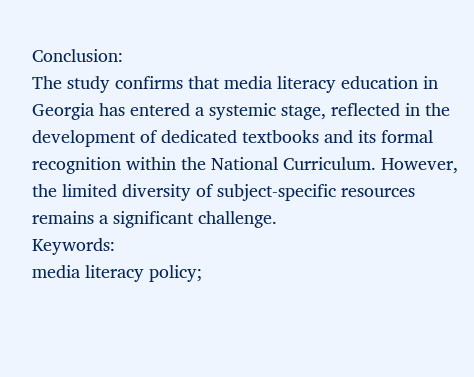Conclusion:
The study confirms that media literacy education in Georgia has entered a systemic stage, reflected in the development of dedicated textbooks and its formal recognition within the National Curriculum. However, the limited diversity of subject-specific resources remains a significant challenge.
Keywords:
media literacy policy;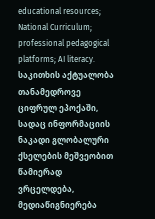educational resources; National Curriculum; professional pedagogical platforms; AI literacy.
საკითხის აქტუალობა
თანამედროვე ციფრულ ეპოქაში, სადაც ინფორმაციის ნაკადი გლობალური ქსელების მეშვეობით წამიერად ვრცელდება, მედიაწიგნიერება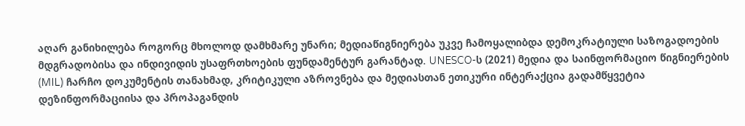აღარ განიხილება როგორც მხოლოდ დამხმარე უნარი; მედიაწიგნიერება უკვე ჩამოყალიბდა დემოკრატიული საზოგადოების მდგრადობისა და ინდივიდის უსაფრთხოების ფუნდამენტურ გარანტად. UNESCO-ს (2021) მედია და საინფორმაციო წიგნიერების (MIL) ჩარჩო დოკუმენტის თანახმად, კრიტიკული აზროვნება და მედიასთან ეთიკური ინტერაქცია გადამწყვეტია დეზინფორმაციისა და პროპაგანდის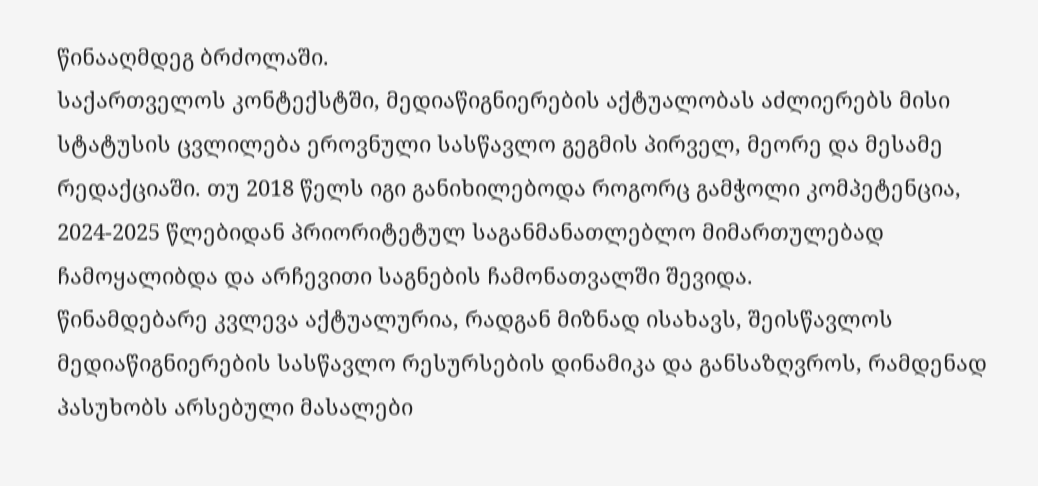წინააღმდეგ ბრძოლაში.
საქართველოს კონტექსტში, მედიაწიგნიერების აქტუალობას აძლიერებს მისი სტატუსის ცვლილება ეროვნული სასწავლო გეგმის პირველ, მეორე და მესამე რედაქციაში. თუ 2018 წელს იგი განიხილებოდა როგორც გამჭოლი კომპეტენცია, 2024-2025 წლებიდან პრიორიტეტულ საგანმანათლებლო მიმართულებად ჩამოყალიბდა და არჩევითი საგნების ჩამონათვალში შევიდა.
წინამდებარე კვლევა აქტუალურია, რადგან მიზნად ისახავს, შეისწავლოს მედიაწიგნიერების სასწავლო რესურსების დინამიკა და განსაზღვროს, რამდენად პასუხობს არსებული მასალები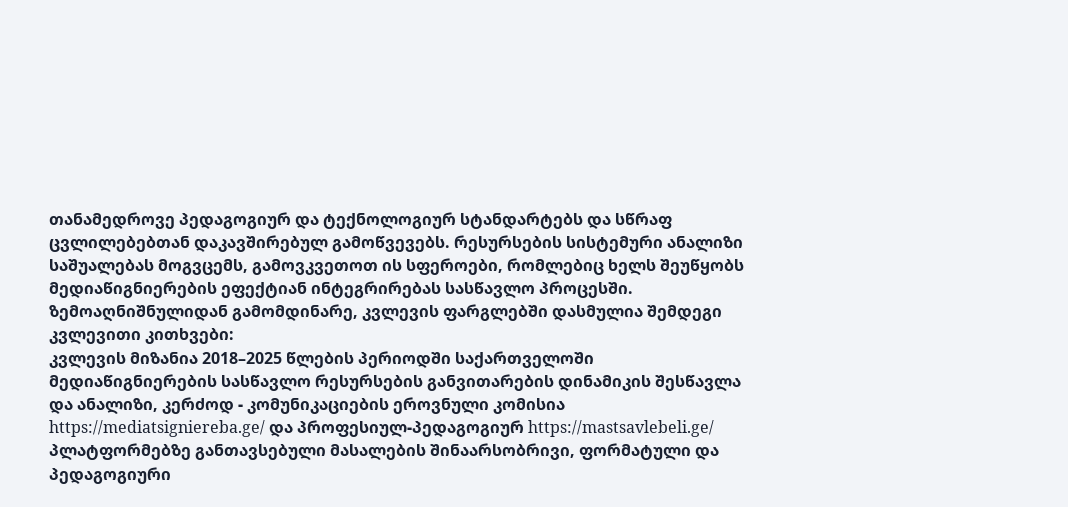თანამედროვე პედაგოგიურ და ტექნოლოგიურ სტანდარტებს და სწრაფ ცვლილებებთან დაკავშირებულ გამოწვევებს. რესურსების სისტემური ანალიზი საშუალებას მოგვცემს, გამოვკვეთოთ ის სფეროები, რომლებიც ხელს შეუწყობს მედიაწიგნიერების ეფექტიან ინტეგრირებას სასწავლო პროცესში.
ზემოაღნიშნულიდან გამომდინარე, კვლევის ფარგლებში დასმულია შემდეგი კვლევითი კითხვები:
კვლევის მიზანია 2018–2025 წლების პერიოდში საქართველოში მედიაწიგნიერების სასწავლო რესურსების განვითარების დინამიკის შესწავლა და ანალიზი, კერძოდ - კომუნიკაციების ეროვნული კომისია https://mediatsigniereba.ge/ და პროფესიულ-პედაგოგიურ https://mastsavlebeli.ge/ პლატფორმებზე განთავსებული მასალების შინაარსობრივი, ფორმატული და პედაგოგიური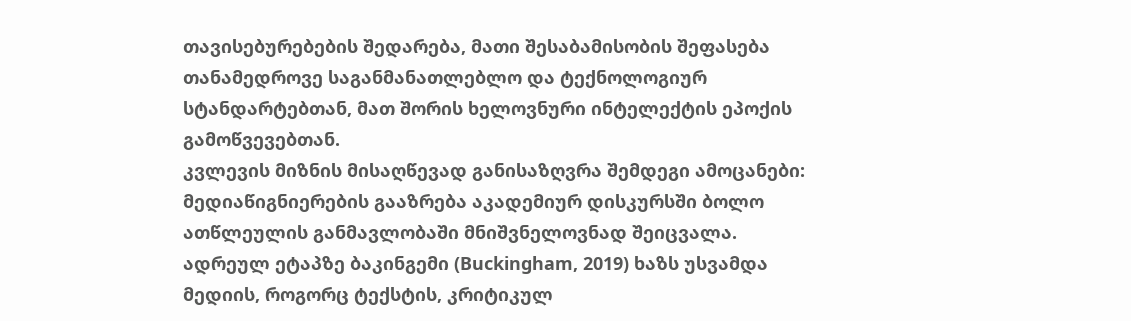თავისებურებების შედარება, მათი შესაბამისობის შეფასება თანამედროვე საგანმანათლებლო და ტექნოლოგიურ სტანდარტებთან, მათ შორის ხელოვნური ინტელექტის ეპოქის გამოწვევებთან.
კვლევის მიზნის მისაღწევად განისაზღვრა შემდეგი ამოცანები:
მედიაწიგნიერების გააზრება აკადემიურ დისკურსში ბოლო ათწლეულის განმავლობაში მნიშვნელოვნად შეიცვალა. ადრეულ ეტაპზე ბაკინგემი (Buckingham, 2019) ხაზს უსვამდა მედიის, როგორც ტექსტის, კრიტიკულ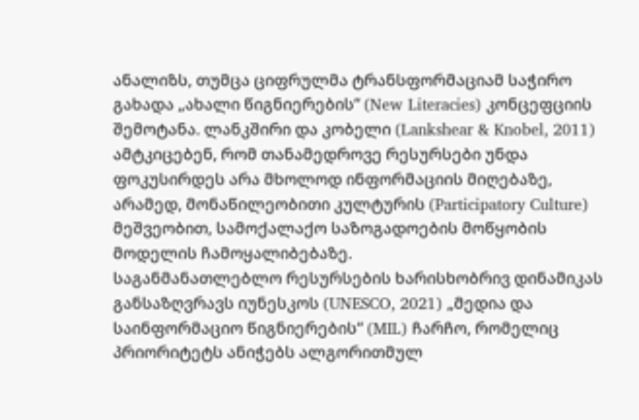ანალიზს, თუმცა ციფრულმა ტრანსფორმაციამ საჭირო გახადა „ახალი წიგნიერების“ (New Literacies) კონცეფციის შემოტანა. ლანკშირი და კობელი (Lankshear & Knobel, 2011) ამტკიცებენ, რომ თანამედროვე რესურსები უნდა ფოკუსირდეს არა მხოლოდ ინფორმაციის მიღებაზე, არამედ, მონაწილეობითი კულტურის (Participatory Culture) მეშვეობით, სამოქალაქო საზოგადოების მოწყობის მოდელის ჩამოყალიბებაზე.
საგანმანათლებლო რესურსების ხარისხობრივ დინამიკას განსაზღვრავს იუნესკოს (UNESCO, 2021) „მედია და საინფორმაციო წიგნიერების“ (MIL) ჩარჩო, რომელიც პრიორიტეტს ანიჭებს ალგორითმულ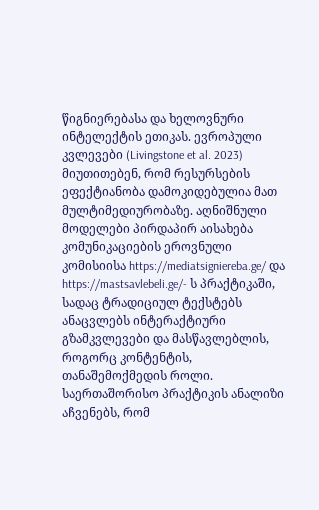წიგნიერებასა და ხელოვნური ინტელექტის ეთიკას. ევროპული კვლევები (Livingstone et al. 2023) მიუთითებენ, რომ რესურსების ეფექტიანობა დამოკიდებულია მათ მულტიმედიურობაზე. აღნიშნული მოდელები პირდაპირ აისახება კომუნიკაციების ეროვნული კომისიისა https://mediatsigniereba.ge/ და https://mastsavlebeli.ge/- ს პრაქტიკაში, სადაც ტრადიციულ ტექსტებს ანაცვლებს ინტერაქტიური გზამკვლევები და მასწავლებლის, როგორც კონტენტის, თანაშემოქმედის როლი.
საერთაშორისო პრაქტიკის ანალიზი აჩვენებს, რომ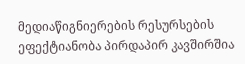მედიაწიგნიერების რესურსების ეფექტიანობა პირდაპირ კავშირშია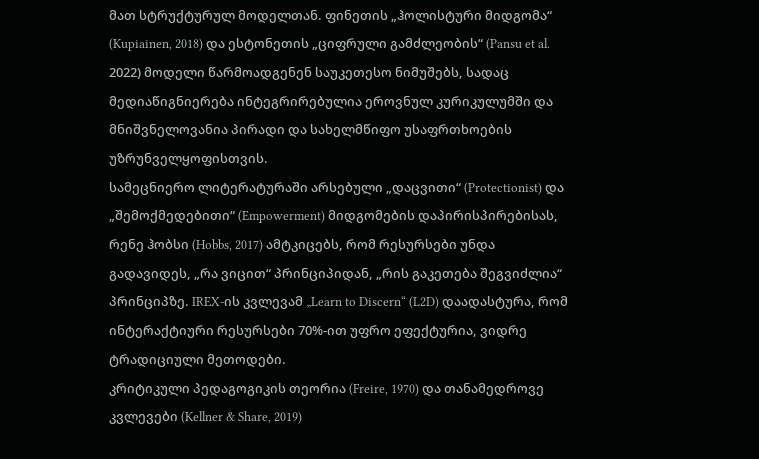მათ სტრუქტურულ მოდელთან. ფინეთის „ჰოლისტური მიდგომა“ (Kupiainen, 2018) და ესტონეთის „ციფრული გამძლეობის“ (Pansu et al. 2022) მოდელი წარმოადგენენ საუკეთესო ნიმუშებს, სადაც მედიაწიგნიერება ინტეგრირებულია ეროვნულ კურიკულუმში და მნიშვნელოვანია პირადი და სახელმწიფო უსაფრთხოების უზრუნველყოფისთვის.
სამეცნიერო ლიტერატურაში არსებული „დაცვითი“ (Protectionist) და „შემოქმედებითი“ (Empowerment) მიდგომების დაპირისპირებისას, რენე ჰობსი (Hobbs, 2017) ამტკიცებს, რომ რესურსები უნდა გადავიდეს, „რა ვიცით“ პრინციპიდან, „რის გაკეთება შეგვიძლია“ პრინციპზე. IREX-ის კვლევამ „Learn to Discern“ (L2D) დაადასტურა, რომ ინტერაქტიური რესურსები 70%-ით უფრო ეფექტურია, ვიდრე ტრადიციული მეთოდები.
კრიტიკული პედაგოგიკის თეორია (Freire, 1970) და თანამედროვე კვლევები (Kellner & Share, 2019)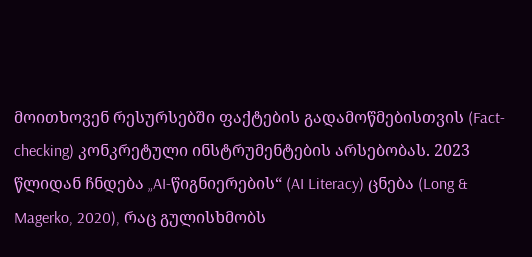მოითხოვენ რესურსებში ფაქტების გადამოწმებისთვის (Fact-checking) კონკრეტული ინსტრუმენტების არსებობას. 2023 წლიდან ჩნდება „AI-წიგნიერების“ (AI Literacy) ცნება (Long & Magerko, 2020), რაც გულისხმობს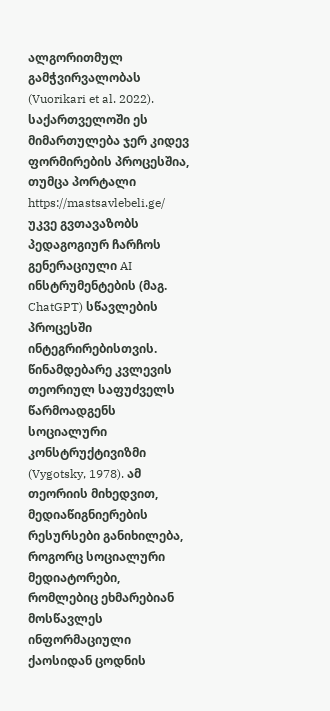ალგორითმულ გამჭვირვალობას (Vuorikari et al. 2022). საქართველოში ეს მიმართულება ჯერ კიდევ ფორმირების პროცესშია, თუმცა პორტალი https://mastsavlebeli.ge/ უკვე გვთავაზობს პედაგოგიურ ჩარჩოს გენერაციული AI ინსტრუმენტების (მაგ. ChatGPT) სწავლების პროცესში ინტეგრირებისთვის.
წინამდებარე კვლევის თეორიულ საფუძველს წარმოადგენს სოციალური კონსტრუქტივიზმი (Vygotsky, 1978). ამ თეორიის მიხედვით, მედიაწიგნიერების რესურსები განიხილება, როგორც სოციალური მედიატორები, რომლებიც ეხმარებიან მოსწავლეს ინფორმაციული ქაოსიდან ცოდნის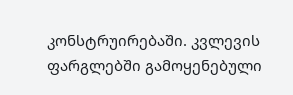კონსტრუირებაში. კვლევის ფარგლებში გამოყენებული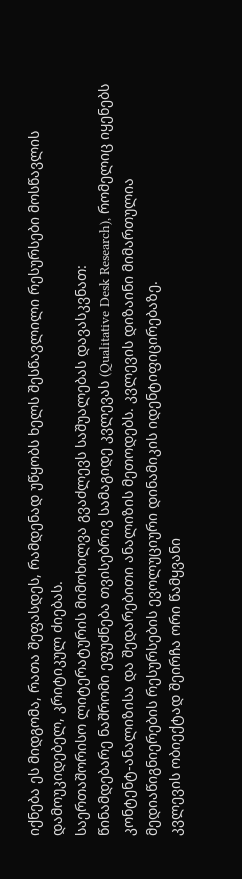იქნება ეს მიდგომა, რათა შეფასდეს, რამდენად უწყობს ხელს შესწავლილი რესურსები მოსწავლის დამოუკიდებელ, კრიტიკულ ძიებას.
საერთაშორისო ლიტერატურის მიმოხილვა გვაძლევს საშუალებას დავასკვნათ:
წინამდებარე ნაშრომი ეფუძნება თვისებრივ სამაგიდე კვლევას (Qualitative Desk Research), რომელიც იყენებს კონტენტ-ანალიზისა და შედარებითი ანალიზის მეთოდებს. კვლევის დიზაინი მიმართულია მედიაწიგნიერების რესურსების ევოლუციური დინამიკის იდენტიფიცირებაზე.
კვლევის ობიექტად შეირჩა ორი წამყვანი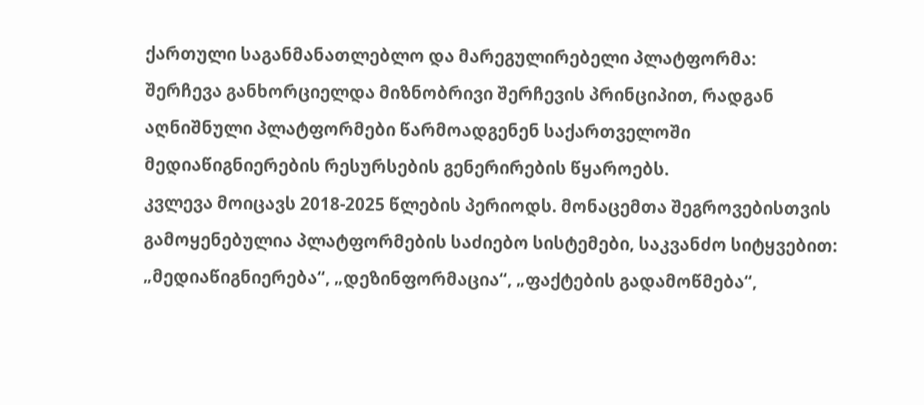ქართული საგანმანათლებლო და მარეგულირებელი პლატფორმა:
შერჩევა განხორციელდა მიზნობრივი შერჩევის პრინციპით, რადგან აღნიშნული პლატფორმები წარმოადგენენ საქართველოში მედიაწიგნიერების რესურსების გენერირების წყაროებს.
კვლევა მოიცავს 2018-2025 წლების პერიოდს. მონაცემთა შეგროვებისთვის გამოყენებულია პლატფორმების საძიებო სისტემები, საკვანძო სიტყვებით: „მედიაწიგნიერება“, „დეზინფორმაცია“, „ფაქტების გადამოწმება“,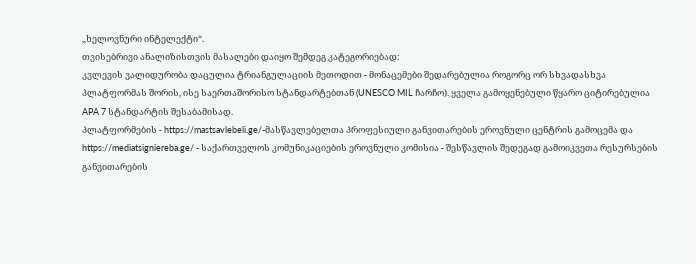„ხელოვნური ინტელექტი“.
თვისებრივი ანალიზისთვის მასალები დაიყო შემდეგ კატეგორიებად:
კვლევის ვალიდურობა დაცულია ტრიანგულაციის მეთოდით - მონაცემები შედარებულია როგორც ორ სხვადასხვა პლატფორმას შორის, ისე საერთაშორისო სტანდარტებთან (UNESCO MIL ჩარჩო). ყველა გამოყენებული წყარო ციტირებულია APA 7 სტანდარტის შესაბამისად.
პლატფორმების - https://mastsavlebeli.ge/-მასწავლებელთა პროფესიული განვითარების ეროვნული ცენტრის გამოცემა და https://mediatsigniereba.ge/ - საქართველოს კომუნიკაციების ეროვნული კომისია - შესწავლის შედეგად გამოიკვეთა რესურსების განვითარების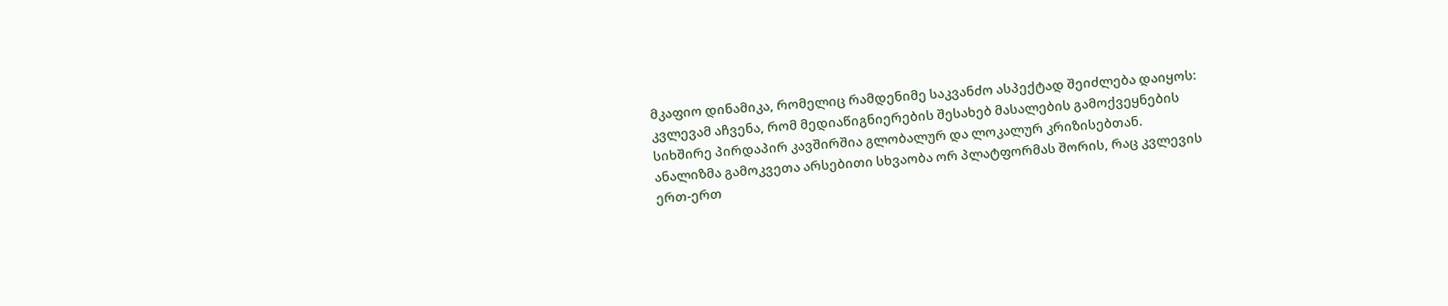მკაფიო დინამიკა, რომელიც რამდენიმე საკვანძო ასპექტად შეიძლება დაიყოს:
კვლევამ აჩვენა, რომ მედიაწიგნიერების შესახებ მასალების გამოქვეყნების სიხშირე პირდაპირ კავშირშია გლობალურ და ლოკალურ კრიზისებთან.
ანალიზმა გამოკვეთა არსებითი სხვაობა ორ პლატფორმას შორის, რაც კვლევის ერთ-ერთ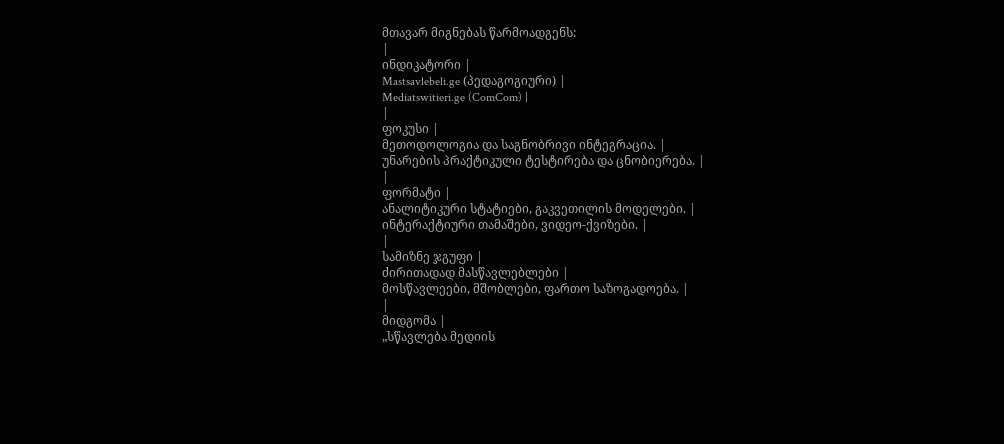მთავარ მიგნებას წარმოადგენს:
|
ინდიკატორი |
Mastsavlebeli.ge (პედაგოგიური) |
Mediatswitieri.ge (ComCom) |
|
ფოკუსი |
მეთოდოლოგია და საგნობრივი ინტეგრაცია. |
უნარების პრაქტიკული ტესტირება და ცნობიერება. |
|
ფორმატი |
ანალიტიკური სტატიები, გაკვეთილის მოდელები. |
ინტერაქტიური თამაშები, ვიდეო-ქვიზები. |
|
სამიზნე ჯგუფი |
ძირითადად მასწავლებლები |
მოსწავლეები, მშობლები, ფართო საზოგადოება. |
|
მიდგომა |
„სწავლება მედიის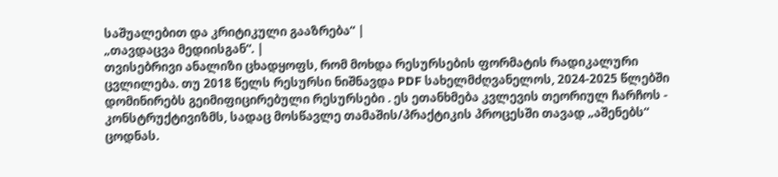საშუალებით და კრიტიკული გააზრება“ |
„თავდაცვა მედიისგან“. |
თვისებრივი ანალიზი ცხადყოფს, რომ მოხდა რესურსების ფორმატის რადიკალური ცვლილება. თუ 2018 წელს რესურსი ნიშნავდა PDF სახელმძღვანელოს, 2024-2025 წლებში დომინირებს გეიმიფიცირებული რესურსები . ეს ეთანხმება კვლევის თეორიულ ჩარჩოს - კონსტრუქტივიზმს, სადაც მოსწავლე თამაშის/პრაქტიკის პროცესში თავად „აშენებს“ ცოდნას.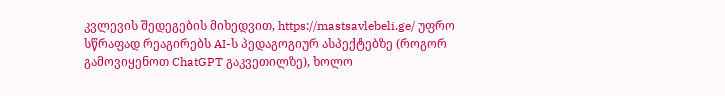კვლევის შედეგების მიხედვით, https://mastsavlebeli.ge/ უფრო სწრაფად რეაგირებს AI-ს პედაგოგიურ ასპექტებზე (როგორ გამოვიყენოთ ChatGPT გაკვეთილზე), ხოლო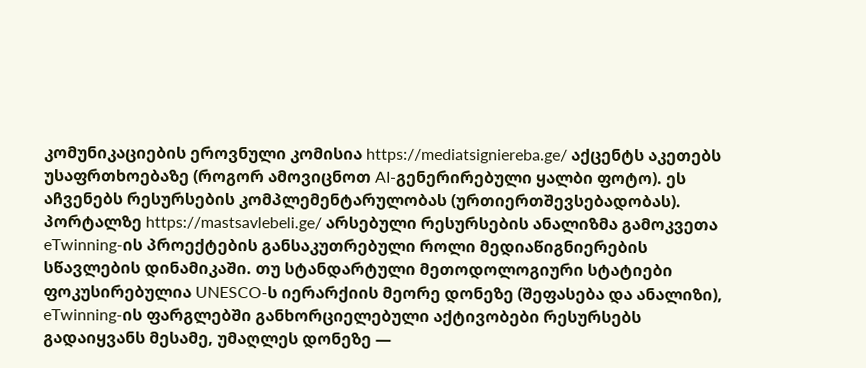კომუნიკაციების ეროვნული კომისია https://mediatsigniereba.ge/ აქცენტს აკეთებს უსაფრთხოებაზე (როგორ ამოვიცნოთ AI-გენერირებული ყალბი ფოტო). ეს აჩვენებს რესურსების კომპლემენტარულობას (ურთიერთშევსებადობას).
პორტალზე https://mastsavlebeli.ge/ არსებული რესურსების ანალიზმა გამოკვეთა eTwinning-ის პროექტების განსაკუთრებული როლი მედიაწიგნიერების სწავლების დინამიკაში. თუ სტანდარტული მეთოდოლოგიური სტატიები ფოკუსირებულია UNESCO-ს იერარქიის მეორე დონეზე (შეფასება და ანალიზი), eTwinning-ის ფარგლებში განხორციელებული აქტივობები რესურსებს გადაიყვანს მესამე, უმაღლეს დონეზე —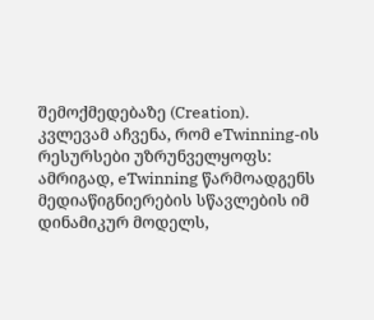შემოქმედებაზე (Creation).
კვლევამ აჩვენა, რომ eTwinning-ის რესურსები უზრუნველყოფს:
ამრიგად, eTwinning წარმოადგენს მედიაწიგნიერების სწავლების იმ დინამიკურ მოდელს,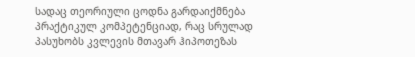სადაც თეორიული ცოდნა გარდაიქმნება პრაქტიკულ კომპეტენციად, რაც სრულად პასუხობს კვლევის მთავარ ჰიპოთეზას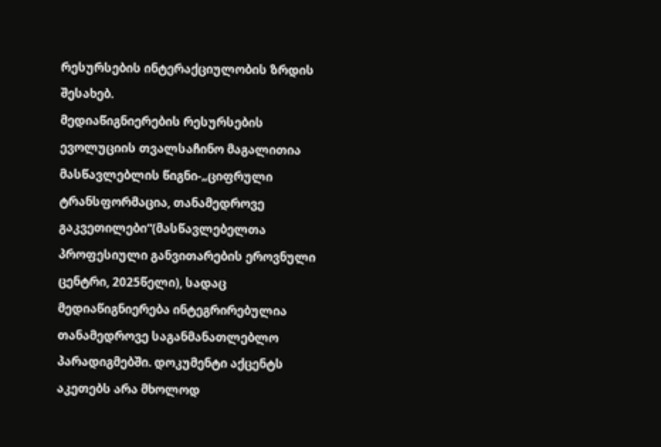რესურსების ინტერაქციულობის ზრდის შესახებ.
მედიაწიგნიერების რესურსების ევოლუციის თვალსაჩინო მაგალითია მასწავლებლის წიგნი-„ციფრული ტრანსფორმაცია, თანამედროვე გაკვეთილები“(მასწავლებელთა პროფესიული განვითარების ეროვნული ცენტრი, 2025წელი), სადაც მედიაწიგნიერება ინტეგრირებულია თანამედროვე საგანმანათლებლო პარადიგმებში. დოკუმენტი აქცენტს აკეთებს არა მხოლოდ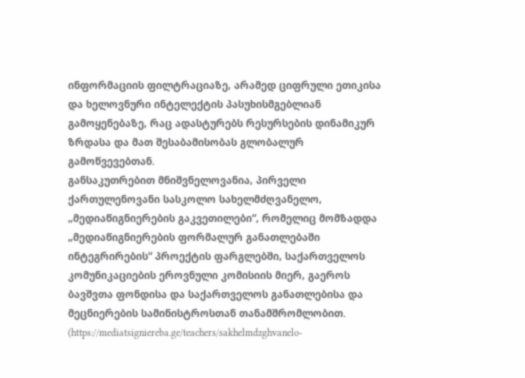ინფორმაციის ფილტრაციაზე, არამედ ციფრული ეთიკისა და ხელოვნური ინტელექტის პასუხისმგებლიან გამოყენებაზე, რაც ადასტურებს რესურსების დინამიკურ ზრდასა და მათ შესაბამისობას გლობალურ გამოწვევებთან.
განსაკუთრებით მნიშვნელოვანია, პირველი ქართულენოვანი სასკოლო სახელმძღვანელო, „მედიაწიგნიერების გაკვეთილები“, რომელიც მომზადდა „მედიაწიგნიერების ფორმალურ განათლებაში ინტეგრირების“ პროექტის ფარგლებში, საქართველოს კომუნიკაციების ეროვნული კომისიის მიერ, გაეროს ბავშვთა ფონდისა და საქართველოს განათლებისა და მეცნიერების სამინისტროსთან თანამშრომლობით. (https://mediatsigniereba.ge/teachers/sakhelmdzghvanelo-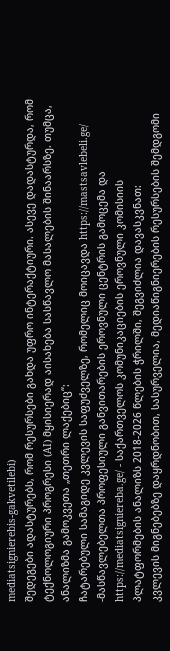mediatsignierebis-gakvetilebi)
შედეგები ადასტურებს, რომ რესურსები გახდა უფრო ინტერაქტიური. ასევე დადასტურდა, რომ ტექნოლოგიური პროგრესი (AI) მყისიერად აისახება სასწავლო მასალების შინაარსზე. თუმცა, ანალიზმა გამოკვეთა „თეთრი ლაქებიც“:
ჩატარებული სამაგიდე კვლევის საფუძველზე, რომელიც მოიცავდა https://mastsavlebeli.ge/ -მასწავლებელთა პროფესიული განვითარების ეროვნული ცენტრის გამოცემა და https://mediatsigniereba.ge/ - საქართველოს კომუნიკაციების ეროვნული კომისიის პლატფორმების ანალიზს 2018-2026 წლების ჭრილში, შეგვიძლია დავასკვნათ:
კვლევის მიგნებებზე დაყრდნობით, სასურველია, მედიაწიგნიერების რესურსების შემდგომი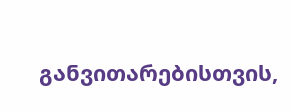განვითარებისთვის,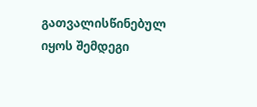გათვალისწინებულ იყოს შემდეგი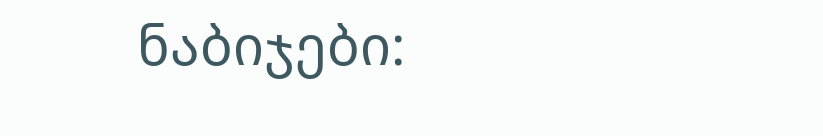ნაბიჯები: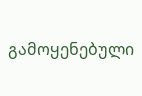გამოყენებული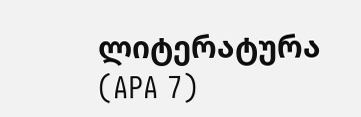ლიტერატურა (APA 7)